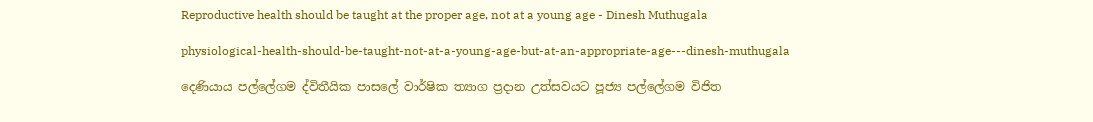Reproductive health should be taught at the proper age, not at a young age - Dinesh Muthugala

physiological-health-should-be-taught-not-at-a-young-age-but-at-an-appropriate-age---dinesh-muthugala

දෙණියාය පල්ලේගම ද්විතීයික පාසලේ වාර්ෂික ත්‍යාග ප්‍රදාන උත්සවයට පූජ්‍ය පල්ලේගම විජිත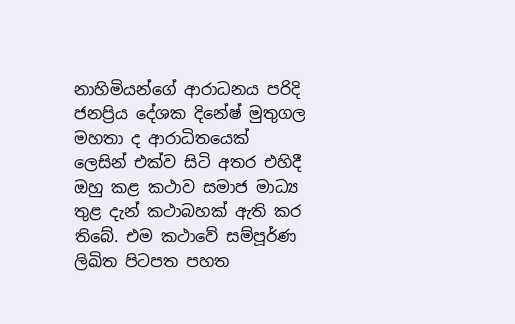නාහිමියන්ගේ ආරාධනය පරිදි ජනප්‍රිය දේශක දිනේෂ් මුතුගල මහතා ද ආරාධිතයෙක් ලෙසින් එක්ව සිටි අතර එහිදී ඔහු කළ කථාව සමාජ මාධ්‍ය තුළ දැන් කථාබහක් ඇති කර තිබේ. එම කථාවේ සම්පූර්ණ ලිඛිත පිටපත පහත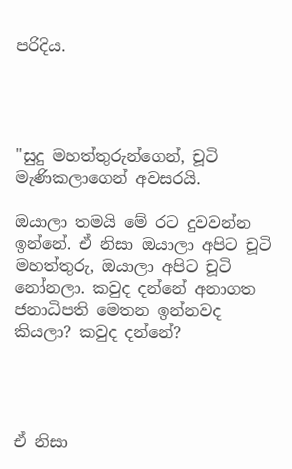පරිදිය.




"සුදු මහත්තුරුන්ගෙන්, චූටි මැණිකලාගෙන් අවසරයි.

ඔයාලා තමයි මේ රට දුවවන්න ඉන්නේ. ඒ නිසා ඔයාලා අපිට චූටි මහත්තුරු, ඔයාලා අපිට චූටි නෝනලා. කවුද දන්නේ අනාගත ජනාධිපති මෙතන ඉන්නවද කියලා? කවුද දන්නේ?




ඒ නිසා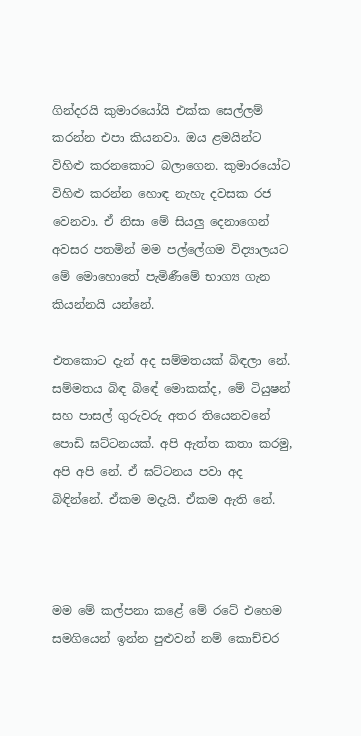ගින්දරයි කුමාරයෝයි එක්ක සෙල්ලම් කරන්න එපා කියනවා. ඔය ළමයින්ට විහිළු කරනකොට බලාගෙන. කුමාරයෝට විහිළු කරන්න හොඳ නැහැ දවසක රජ වෙනවා. ඒ නිසා මේ සියලු දෙනාගෙන් අවසර පතමින් මම පල්ලේගම විද්‍යාලයට මේ මොහොතේ පැමිණීමේ භාග්‍ය ගැන කියන්නයි යන්නේ.

එතකොට දැන් අද සම්මතයක් බිඳලා නේ. සම්මතය බිඳ බිඳේ මොකක්ද, මේ ටියුෂන් සහ පාසල් ගුරුවරු අතර තියෙනවනේ පොඩි ඝට්ටනයක්. අපි ඇත්ත කතා කරමු, අපි අපි නේ. ඒ ඝට්ටනය පවා අද බිඳින්නේ. ඒකම මදැයි. ඒකම ඇති නේ.



මම මේ කල්පනා කළේ මේ රටේ එහෙම සමගියෙන් ඉන්න පුළුවන් නම් කොච්චර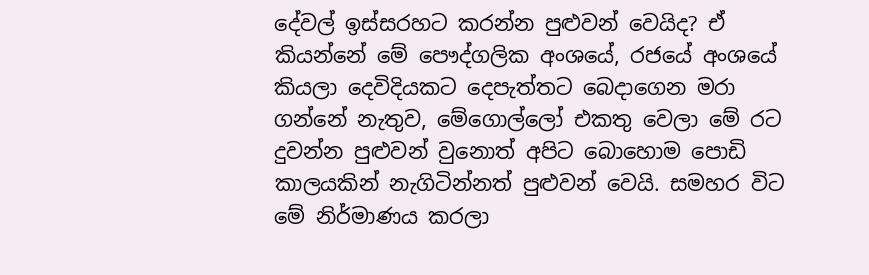දේවල් ඉස්සරහට කරන්න පුළුවන් වෙයිද? ඒ කියන්නේ මේ පෞද්ගලික අංශයේ, රජයේ අංශයේ කියලා දෙවිදියකට දෙපැත්තට බෙදාගෙන මරා ගන්නේ නැතුව, මේගොල්ලෝ එකතු වෙලා මේ රට දුවන්න පුළුවන් වුනොත් අපිට බොහොම පොඩි කාලයකින් නැගිටින්නත් පුළුවන් වෙයි. සමහර විට මේ නිර්මාණය කරලා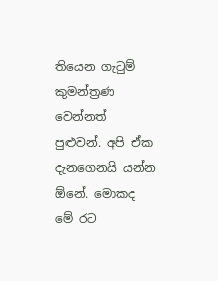තියෙන ගැටුම් කුමන්ත්‍රණ වෙන්නත් පුළුවන්. අපි ඒක දැනගෙනයි යන්න ඕනේ. මොකද මේ රට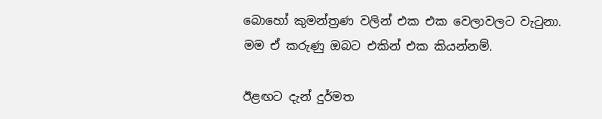බොහෝ කුමන්ත්‍රණ වලින් එක එක වෙලාවලට වැටුනා. මම ඒ කරුණු ඔබට එකින් එක කියන්නම්.

ඊළඟට දැන් දුර්මත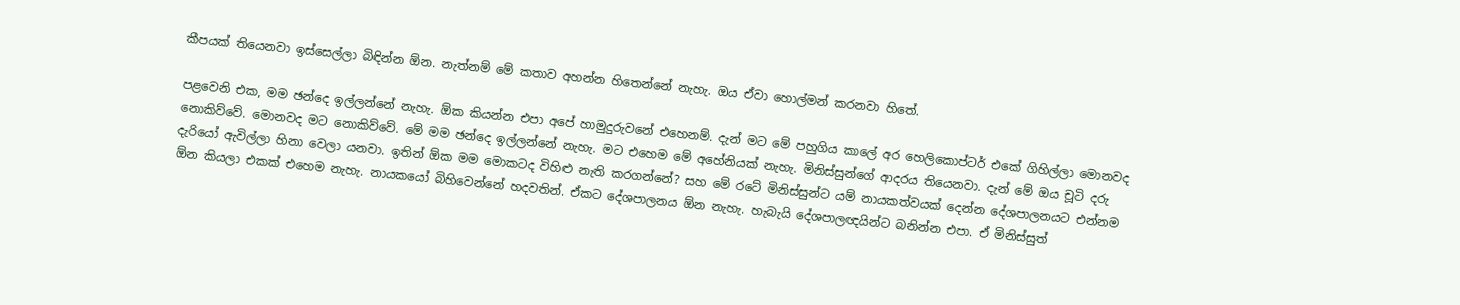කීපයක් තියෙනවා ඉස්සෙල්ලා බිඳින්න ඕන. නැත්නම් මේ කතාව අහන්න හිතෙන්නේ නැහැ. ඔය ඒවා හොල්මන් කරනවා හිතේ.

පළවෙනි එක, මම ඡන්දෙ ඉල්ලන්නේ නැහැ. ඕක කියන්න එපා අපේ හාමුදුරුවනේ එහෙනම්. දැන් මට මේ පහුගිය කාලේ අර හෙලිකොප්ටර් එකේ ගිහිල්ලා මොනවද නොකිව්වේ. මොනවද මට නොකිව්වේ. මේ මම ඡන්දෙ ඉල්ලන්නේ නැහැ. මට එහෙම මේ අහේනියක් නැහැ. මිනිස්සුන්ගේ ආදරය තියෙනවා. දැන් මේ ඔය චූටි දරු දැරියෝ ඇවිල්ලා හිනා වෙලා යනවා. ඉතින් ඕක මම මොකටද විහිළු නැති කරගන්නේ? සහ මේ රටේ මිනිස්සුන්ට යම් නායකත්වයක් දෙන්න දේශපාලනයට එන්නම ඕන කියලා එකක් එහෙම නැහැ. නායකයෝ බිහිවෙන්නේ හදවතින්. ඒකට දේශපාලනය ඕන නැහැ. හැබැයි දේශපාලඥයින්ට බනින්න එපා. ඒ මිනිස්සුත්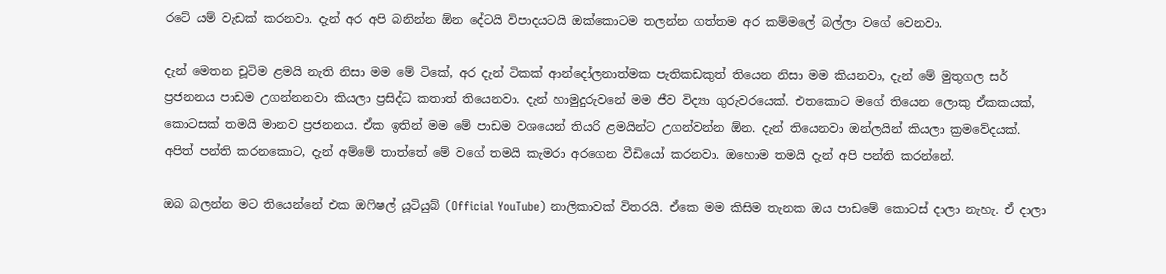රටේ යම් වැඩක් කරනවා. දැන් අර අපි බනින්න ඕන දේටයි විපාදයටයි ඔක්කොටම තලන්න ගත්තම අර කම්මලේ බල්ලා වගේ වෙනවා.

දැන් මෙතන චූටිම ළමයි නැති නිසා මම මේ ටිකේ, අර දැන් ටිකක් ආන්දෝලනාත්මක පැතිකඩකුත් තියෙන නිසා මම කියනවා, දැන් මේ මුතුගල සර් ප්‍රජනනය පාඩම උගන්නනවා කියලා ප්‍රසිද්ධ කතාත් තියෙනවා. දැන් හාමුදුරුවනේ මම ජීව විද්‍යා ගුරුවරයෙක්. එතකොට මගේ තියෙන ලොකු ඒකකයක්, කොටසක් තමයි මානව ප්‍රජනනය. ඒක ඉතින් මම මේ පාඩම වශයෙන් තියරි ළමයින්ට උගන්වන්න ඕන. දැන් තියෙනවා ඔන්ලයින් කියලා ක්‍රමවේදයක්. අපිත් පන්ති කරනකොට, දැන් අම්මේ තාත්තේ මේ වගේ තමයි කැමරා අරගෙන වීඩියෝ කරනවා. ඔහොම තමයි දැන් අපි පන්ති කරන්නේ.

ඔබ බලන්න මට තියෙන්නේ එක ඔෆිෂල් යූටියුබ් (Official YouTube) නාලිකාවක් විතරයි. ඒකෙ මම කිසිම තැනක ඔය පාඩමේ කොටස් දාලා නැහැ. ඒ දාලා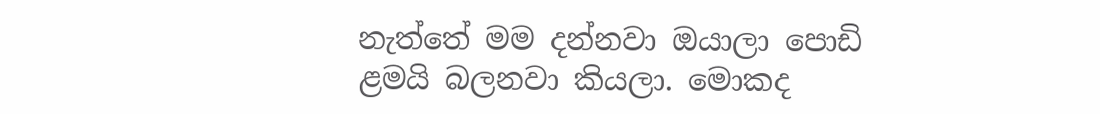නැත්තේ මම දන්නවා ඔයාලා පොඩි ළමයි බලනවා කියලා. මොකද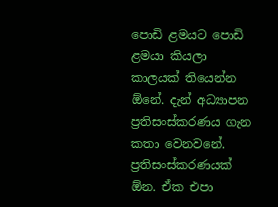පොඩි ළමයට පොඩි ළමයා කියලා කාලයක් තියෙන්න ඕනේ. දැන් අධ්‍යාපන ප්‍රතිසංස්කරණය ගැන කතා වෙනවනේ. ප්‍රතිසංස්කරණයක් ඕන. ඒක එපා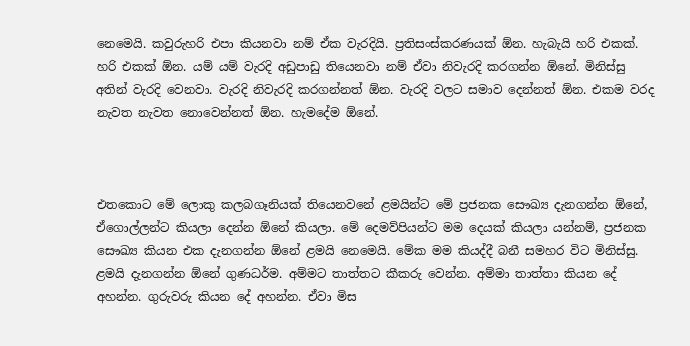නෙමෙයි. කවුරුහරි එපා කියනවා නම් ඒක වැරදියි. ප්‍රතිසංස්කරණයක් ඕන. හැබැයි හරි එකක්. හරි එකක් ඕන. යම් යම් වැරදි අඩුපාඩු තියෙනවා නම් ඒවා නිවැරදි කරගන්න ඕනේ. මිනිස්සු අතින් වැරදි වෙනවා. වැරදි නිවැරදි කරගන්නත් ඕන. වැරදි වලට සමාව දෙන්නත් ඕන. එකම වරද නැවත නැවත නොවෙන්නත් ඕන. හැමදේම ඕනේ.



එතකොට මේ ලොකු කලබගෑනියක් තියෙනවනේ ළමයින්ට මේ ප්‍රජනක සෞඛ්‍ය දැනගන්න ඕනේ, ඒගොල්ලන්ට කියලා දෙන්න ඕනේ කියලා. මේ දෙමව්පියන්ට මම දෙයක් කියලා යන්නම්, ප්‍රජනක සෞඛ්‍ය කියන එක දැනගන්න ඕනේ ළමයි නෙමෙයි. මේක මම කියද්දී බනී සමහර විට මිනිස්සු. ළමයි දැනගන්න ඕනේ ගුණධර්ම. අම්මට තාත්තට කීකරු වෙන්න. අම්මා තාත්තා කියන දේ අහන්න. ගුරුවරු කියන දේ අහන්න. ඒවා මිස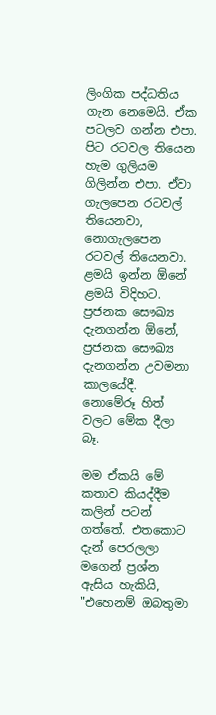ලිංගික පද්ධතිය ගැන නෙමෙයි. ඒක පටලව ගන්න එපා. පිට රටවල තියෙන හැම ගුලියම ගිලින්න එපා. ඒවා ගැලපෙන රටවල් තියෙනවා, නොගැලපෙන රටවල් තියෙනවා. ළමයි ඉන්න ඕනේ ළමයි විදිහට. ප්‍රජනක සෞඛ්‍ය දැනගන්න ඕනේ, ප්‍රජනක සෞඛ්‍ය දැනගන්න උවමනා කාලයේදී. නොමේරූ හිත් වලට මේක දීලා බෑ.

මම ඒකයි මේ කතාව කියද්දීම කලින් පටන් ගත්තේ. එතකොට දැන් පෙරලලා මගෙන් ප්‍රශ්න ඇසිය හැකියි, "එහෙනම් ඔබතුමා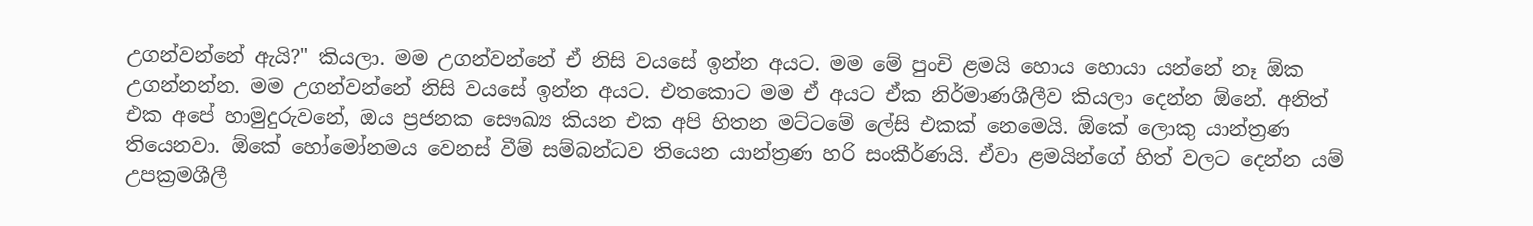උගන්වන්නේ ඇයි?" කියලා. මම උගන්වන්නේ ඒ නිසි වයසේ ඉන්න අයට. මම මේ පුංචි ළමයි හොය හොයා යන්නේ නෑ ඕක උගන්නන්න. මම උගන්වන්නේ නිසි වයසේ ඉන්න අයට. එතකොට මම ඒ අයට ඒක නිර්මාණශීලීව කියලා දෙන්න ඕනේ. අනිත් එක අපේ හාමුදුරුවනේ, ඔය ප්‍රජනක සෞඛ්‍ය කියන එක අපි හිතන මට්ටමේ ලේසි එකක් නෙමෙයි. ඕකේ ලොකු යාන්ත්‍රණ තියෙනවා. ඕකේ හෝමෝනමය වෙනස් වීම් සම්බන්ධව තියෙන යාන්ත්‍රණ හරි සංකීර්ණයි. ඒවා ළමයින්ගේ හිත් වලට දෙන්න යම් උපක්‍රමශීලී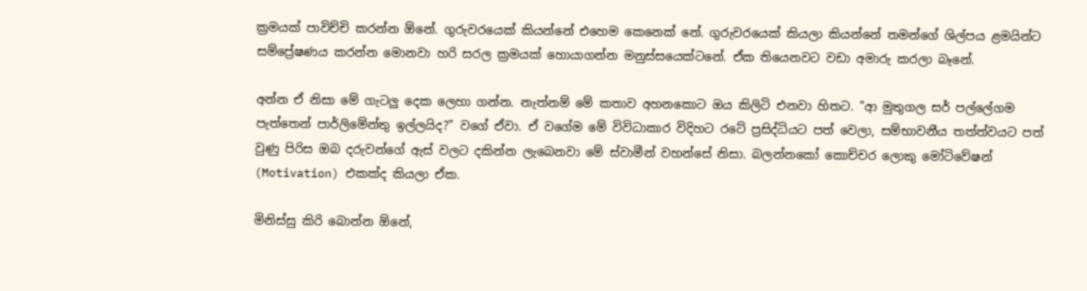ක්‍රමයක් පාවිච්චි කරන්න ඕනේ. ගුරුවරයෙක් කියන්නේ එහෙම කෙනෙක් නේ. ගුරුවරයෙක් කියලා කියන්නේ තමන්ගේ ශිල්පය ළමයින්ට සම්ප්‍රේෂණය කරන්න මොනවා හරි සරල ක්‍රමයක් හොයාගන්න මනුස්සයෙක්ටනේ. ඒක තියෙනවට වඩා අමාරු කරලා බෑනේ.

අන්න ඒ නිසා මේ ගැටලු දෙක ලෙහා ගන්න. නැත්නම් මේ කතාව අහනකොට ඔය කිලිටි එනවා හිතට. "ආ මුතුගල සර් පල්ලේගම පැත්තෙන් පාර්ලිමේන්තු ඉල්ලයිද?" වගේ ඒවා. ඒ වගේම මේ විවිධාකාර විදිහට රටේ ප්‍රසිද්ධියට පත් වෙලා, සම්භාවනීය තත්ත්වයට පත් වුණු පිරිස ඔබ දරුවන්ගේ ඇස් වලට දකින්න ලැබෙනවා මේ ස්වාමීන් වහන්සේ නිසා. බලන්නකෝ කොච්චර ලොකු මෝටිවේෂන් (Motivation) එකක්ද කියලා ඒක.

මිනිස්සු කිරි බොන්න ඕනේ,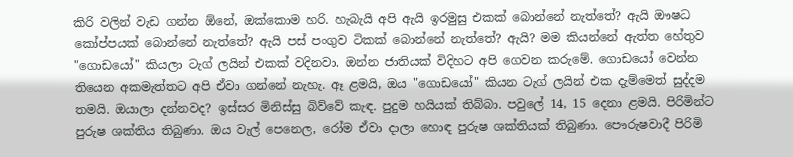කිරි වලින් වැඩ ගන්න ඕනේ, ඔක්කොම හරි. හැබැයි අපි ඇයි ඉරමුසු එකක් බොන්නේ නැත්තේ? ඇයි ඖෂධ කෝප්පයක් බොන්නේ නැත්තේ? ඇයි පස් පංගුව ටිකක් බොන්නේ නැත්තේ? ඇයි? මම කියන්නේ ඇත්ත හේතුව "ගොඩයෝ" කියලා ටැග් ලයින් එකක් වදිනවා. ඔන්න ජාතියක් විදිහට අපි ගෙවන කරුමේ. ගොඩයෝ වෙන්න තියෙන අකමැත්තට අපි ඒවා ගන්නේ නැහැ. ඈ ළමයි, ඔය "ගොඩයෝ" කියන ටැග් ලයින් එක දැම්මෙත් සුද්දම තමයි. ඔයාලා දන්නවද? ඉස්සර මිනිස්සු බිව්වේ කැඳ. පුදුම හයියක් තිබ්බා. පවුලේ 14, 15 දෙනා ළමයි. පිරිමින්ට පුරුෂ ශක්තිය තිබුණා. ඔය වැල් පෙනෙල, රෝම ඒවා දාලා හොඳ පුරුෂ ශක්තියක් තිබුණා. පෞරුෂවාදී පිරිමි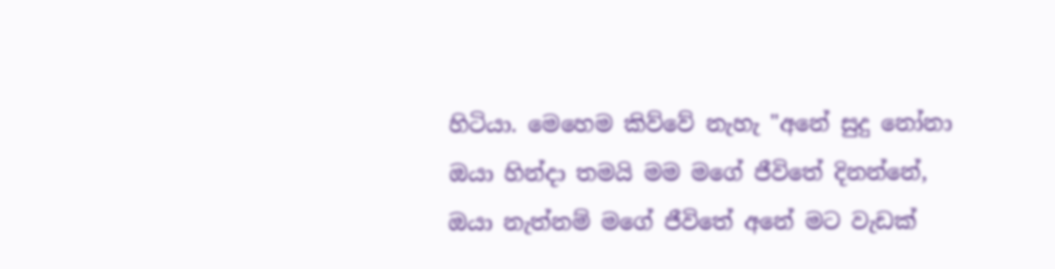හිටියා. මෙහෙම කිව්වේ නැහැ "අනේ සුදු නෝනා ඔයා හින්දා තමයි මම මගේ ජීවිතේ දිනන්නේ, ඔයා නැත්නම් මගේ ජීවිතේ අනේ මට වැඩක්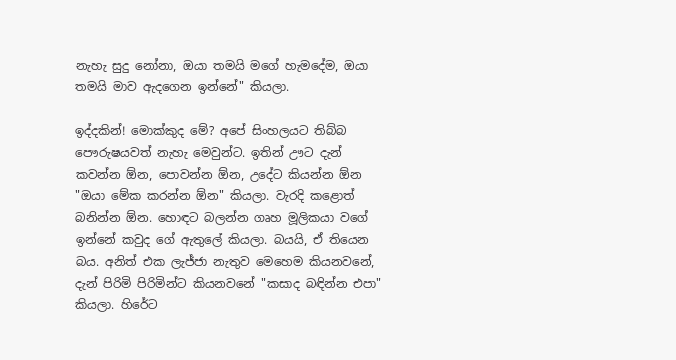නැහැ සුදු නෝනා, ඔයා තමයි මගේ හැමදේම, ඔයා තමයි මාව ඇදගෙන ඉන්නේ" කියලා.

ඉද්දකින්! මොක්කුද මේ? අපේ සිංහලයට තිබ්බ පෞරුෂයවත් නැහැ මෙවුන්ට. ඉතින් ඌට දැන් කවන්න ඕන, පොවන්න ඕන, උදේට කියන්න ඕන "ඔයා මේක කරන්න ඕන" කියලා. වැරදි කළොත් බනින්න ඕන. හොඳට බලන්න ගෘහ මූලිකයා වගේ ඉන්නේ කවුද ගේ ඇතුලේ කියලා. බයයි, ඒ තියෙන බය. අනිත් එක ලැජ්ජා නැතුව මෙහෙම කියනවනේ, දැන් පිරිමි පිරිමින්ට කියනවනේ "කසාද බඳින්න එපා" කියලා. හිරේට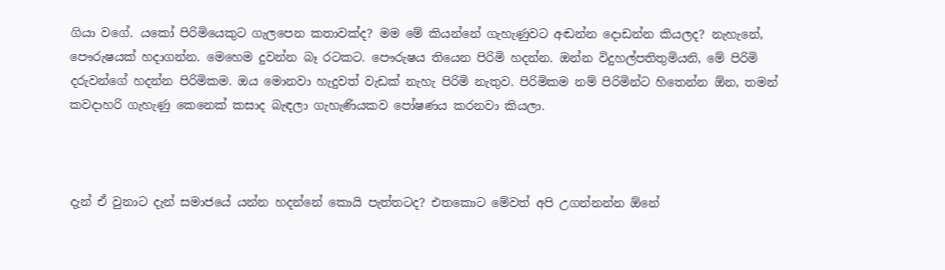ගියා වගේ. යකෝ පිරිමියෙකුට ගැලපෙන කතාවක්ද? මම මේ කියන්නේ ගැහැණුවට අඬන්න දොඩන්න කියලද? නැහැනේ, පෞරුෂයක් හදාගන්න. මෙහෙම දුවන්න බෑ රටකට. පෞරුෂය තියෙන පිරිමි හදන්න. ඔන්න විදුහල්පතිතුමියනි, මේ පිරිමි දරුවන්ගේ හදන්න පිරිමිකම. ඔය මොනවා හැදුවත් වැඩක් නැහැ පිරිමි නැතුව. පිරිමිකම නම් පිරිමින්ට හිතෙන්න ඕන, තමන් කවදාහරි ගැහැණු කෙනෙක් කසාද බැඳලා ගැහැණියකව පෝෂණය කරනවා කියලා.



දැන් ඒ වුනාට දැන් සමාජයේ යන්න හදන්නේ කොයි පැත්තටද? එතකොට මේවත් අපි උගන්නන්න ඕනේ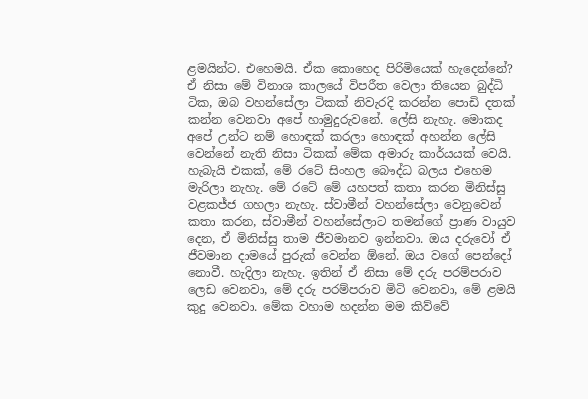ළමයින්ට. එහෙමයි. ඒක කොහෙද පිරිමියෙක් හැදෙන්නේ? ඒ නිසා මේ විනාශ කාලයේ විපරීත වෙලා තියෙන බුද්ධි ටික, ඔබ වහන්සේලා ටිකක් නිවැරදි කරන්න පොඩි දතක් කන්න වෙනවා අපේ හාමුදුරුවනේ. ලේසි නැහැ. මොකද අපේ උන්ට නම් හොඳක් කරලා හොඳක් අහන්න ලේසි වෙන්නේ නැති නිසා ටිකක් මේක අමාරු කාර්යයක් වෙයි. හැබැයි එකක්, මේ රටේ සිංහල බෞද්ධ බලය එහෙම මැරිලා නැහැ. මේ රටේ මේ යහපත් කතා කරන මිනිස්සු වළකජ්ජ ගහලා නැහැ. ස්වාමීන් වහන්සේලා වෙනුවෙන් කතා කරන, ස්වාමීන් වහන්සේලාට තමන්ගේ ප්‍රාණ වායුව දෙන, ඒ මිනිස්සු තාම ජීවමානව ඉන්නවා. ඔය දරුවෝ ඒ ජීවමාන දාමයේ පුරුක් වෙන්න ඕනේ. ඔය වගේ පෙන්දෝ නොවී. හැදිලා නැහැ. ඉතින් ඒ නිසා මේ දරු පරම්පරාව ලෙඩ වෙනවා, මේ දරු පරම්පරාව මිටි වෙනවා, මේ ළමයි කුදු වෙනවා. මේක වහාම හදන්න මම කිව්වේ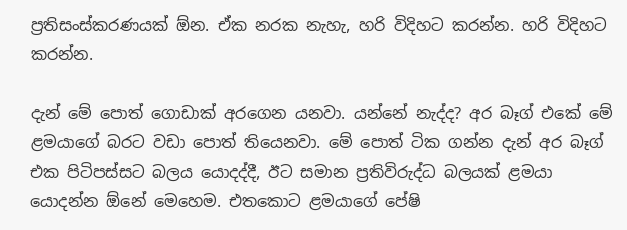ප්‍රතිසංස්කරණයක් ඕන. ඒක නරක නැහැ, හරි විදිහට කරන්න. හරි විදිහට කරන්න.

දැන් මේ පොත් ගොඩාක් අරගෙන යනවා. යන්නේ නැද්ද? අර බෑග් එකේ මේ ළමයාගේ බරට වඩා පොත් තියෙනවා. මේ පොත් ටික ගන්න දැන් අර බෑග් එක පිටිපස්සට බලය යොදද්දී, ඊට සමාන ප්‍රතිවිරුද්ධ බලයක් ළමයා යොදන්න ඕනේ මෙහෙම. එතකොට ළමයාගේ පේෂි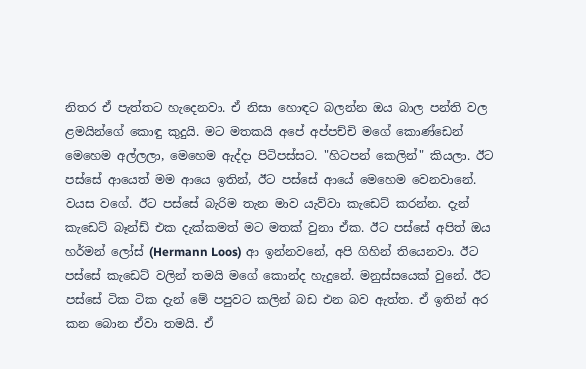නිතර ඒ පැත්තට හැදෙනවා. ඒ නිසා හොඳට බලන්න ඔය බාල පන්ති වල ළමයින්ගේ කොඳු කුදුයි. මට මතකයි අපේ අප්පච්චි මගේ කොණ්ඩෙන් මෙහෙම අල්ලලා, මෙහෙම ඇද්දා පිටිපස්සට. "හිටපන් කෙලින්" කියලා. ඊට පස්සේ ආයෙත් මම ආයෙ ඉතින්, ඊට පස්සේ ආයේ මෙහෙම වෙනවානේ. වයස වගේ. ඊට පස්සේ බැරිම තැන මාව යැව්වා කැඩෙට් කරන්න. දැන් කැඩෙට් බෑන්ඩ් එක දැක්කමත් මට මතක් වුනා ඒක. ඊට පස්සේ අපිත් ඔය හර්මන් ලෝස් (Hermann Loos) ආ ඉන්නවනේ, අපි ගිහින් තියෙනවා. ඊට පස්සේ කැඩෙට් වලින් තමයි මගේ කොන්ද හැදුනේ. මනුස්සයෙක් වුනේ. ඊට පස්සේ ටික ටික දැන් මේ පපුවට කලින් බඩ එන බව ඇත්ත. ඒ ඉතින් අර කන බොන ඒවා තමයි. ඒ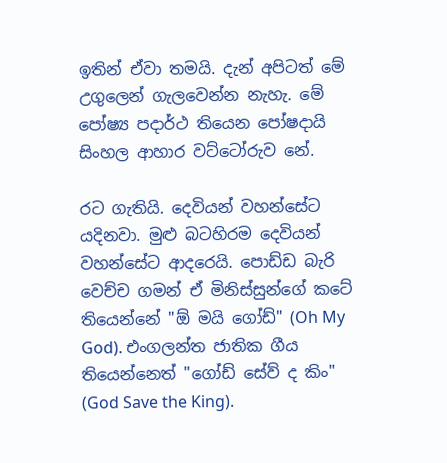ඉතින් ඒවා තමයි. දැන් අපිටත් මේ උගුලෙන් ගැලවෙන්න නැහැ. මේ පෝෂ්‍ය පදාර්ථ තියෙන පෝෂදායි සිංහල ආහාර වට්ටෝරුව නේ.

රට ගැතියි. දෙවියන් වහන්සේට යදිනවා. මුළු බටහිරම දෙවියන් වහන්සේට ආදරෙයි. පොඩ්ඩ බැරි වෙච්ච ගමන් ඒ මිනිස්සුන්ගේ කටේ තියෙන්නේ "ඕ මයි ගෝඩ්" (Oh My God). එංගලන්ත ජාතික ගීය තියෙන්නෙත් "ගෝඩ් සේව් ද කිං" (God Save the King).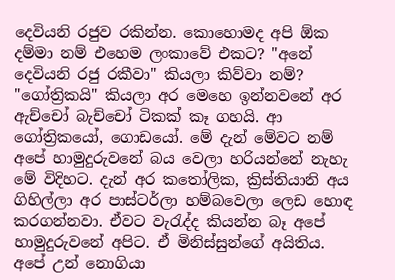දෙවියනි රජුව රකින්න. කොහොමද අපි ඕක දම්මා නම් එහෙම ලංකාවේ එකට? "අනේ දෙවියනි රජු රකීවා" කියලා කිව්වා නම්? "ගෝත්‍රිකයි" කියලා අර මෙහෙ ඉන්නවනේ අර ඇච්චෝ බැච්චෝ ටිකක් කෑ ගහයි. ආ ගෝත්‍රිකයෝ, ගොඩයෝ. මේ දැන් මේවට නම් අපේ හාමුදුරුවනේ බය වෙලා හරියන්නේ නැහැ මේ විදිහට. දැන් අර කතෝලික, ක්‍රිස්තියානි අය ගිහිල්ලා අර පාස්ටර්ලා හම්බවෙලා ලෙඩ හොඳ කරගන්නවා. ඒවට වැරැද්ද කියන්න බෑ අපේ හාමුදුරුවනේ අපිට. ඒ මිනිස්සුන්ගේ අයිතිය. අපේ උන් නොගියා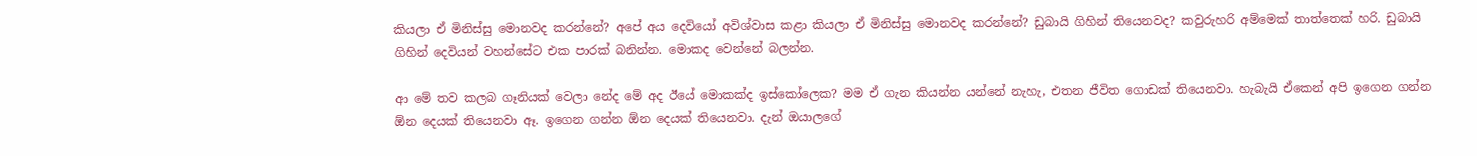කියලා ඒ මිනිස්සු මොනවද කරන්නේ? අපේ අය දෙවියෝ අවිශ්වාස කළා කියලා ඒ මිනිස්සු මොනවද කරන්නේ? ඩුබායි ගිහින් තියෙනවද? කවුරුහරි අම්මෙක් තාත්තෙක් හරි. ඩුබායි ගිහින් දෙවියන් වහන්සේට එක පාරක් බනින්න. මොකද වෙන්නේ බලන්න.

ආ මේ තව කලබ ගෑනියක් වෙලා නේද මේ අද ඊයේ මොකක්ද ඉස්කෝලෙක? මම ඒ ගැන කියන්න යන්නේ නැහැ, එතන ජීවිත ගොඩක් තියෙනවා. හැබැයි ඒකෙන් අපි ඉගෙන ගන්න ඕන දෙයක් තියෙනවා ඈ. ඉගෙන ගන්න ඕන දෙයක් තියෙනවා. දැන් ඔයාලගේ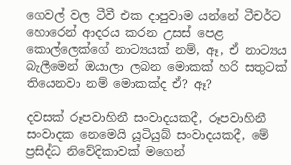ගෙවල් වල ටීවී එක දාපුවාම යන්නේ ටීචර්ට හොරෙන් ආදරය කරන උසස් පෙළ කොල්ලෙක්ගේ නාට්‍යයක් නම්, ඈ, ඒ නාට්‍යය බැලීමෙන් ඔයාලා ලබන මොකක් හරි සතුටක් තියෙනවා නම් මොකක්ද ඒ? ඈ?

දවසක් රූපවාහිනී සංවාදයකදී, රූපවාහිනී සංවාදක නෙමෙයි යූටියුබ් සංවාදයකදී, මේ ප්‍රසිද්ධ නිවේදිකාවක් මගෙන්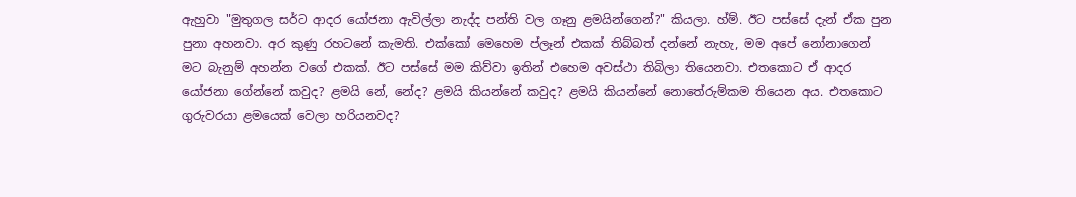ඇහුවා "මුතුගල සර්ට ආදර යෝජනා ඇවිල්ලා නැද්ද පන්ති වල ගෑනු ළමයින්ගෙන්?" කියලා. හ්ම්. ඊට පස්සේ දැන් ඒක පුන පුනා අහනවා. අර කුණු රහටනේ කැමති. එක්කෝ මෙහෙම ප්ලෑන් එකක් තිබ්බත් දන්නේ නැහැ, මම අපේ නෝනාගෙන් මට බැනුම් අහන්න වගේ එකක්. ඊට පස්සේ මම කිව්වා ඉතින් එහෙම අවස්ථා තිබිලා තියෙනවා. එතකොට ඒ ආදර යෝජනා ගේන්නේ කවුද? ළමයි නේ, නේද? ළමයි කියන්නේ කවුද? ළමයි කියන්නේ නොතේරුම්කම තියෙන අය. එතකොට ගුරුවරයා ළමයෙක් වෙලා හරියනවද?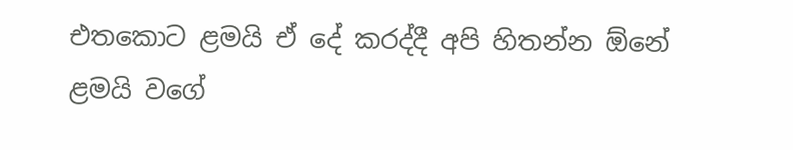එතකොට ළමයි ඒ දේ කරද්දී අපි හිතන්න ඕනේ ළමයි වගේ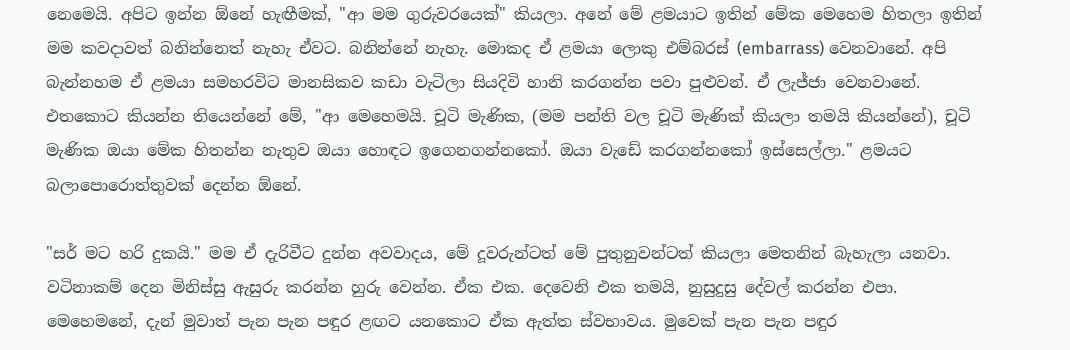නෙමෙයි. අපිට ඉන්න ඕනේ හැඟීමක්, "ආ මම ගුරුවරයෙක්" කියලා. අනේ මේ ළමයාට ඉතින් මේක මෙහෙම හිතලා ඉතින් මම කවදාවත් බනින්නෙත් නැහැ ඒවට. බනින්නේ නැහැ. මොකද ඒ ළමයා ලොකු එම්බරස් (embarrass) වෙනවානේ. අපි බැන්නහම ඒ ළමයා සමහරවිට මානසිකව කඩා වැටිලා සියදිවි හානි කරගන්න පවා පුළුවන්. ඒ ලැජ්ජා වෙනවානේ. එතකොට කියන්න තියෙන්නේ මේ, "ආ මෙහෙමයි. චූටි මැණික, (මම පන්ති වල චූටි මැණික් කියලා තමයි කියන්නේ), චූටි මැණික ඔයා මේක හිතන්න නැතුව ඔයා හොඳට ඉගෙනගන්නකෝ. ඔයා වැඩේ කරගන්නකෝ ඉස්සෙල්ලා." ළමයට බලාපොරොත්තුවක් දෙන්න ඕනේ.

"සර් මට හරි දුකයි." මම ඒ දැරිවීට දුන්න අවවාදය, මේ දූවරුන්ටත් මේ පුතුනුවන්ටත් කියලා මෙතනින් බැහැලා යනවා. වටිනාකම් දෙන මිනිස්සු ඇසුරු කරන්න හුරු වෙන්න. ඒක එක. දෙවෙනි එක තමයි, නුසුදුසු දේවල් කරන්න එපා. මෙහෙමනේ, දැන් මුවාත් පැන පැන පඳුර ළඟට යනකොට ඒක ඇත්ත ස්වභාවය. මුවෙක් පැන පැන පඳුර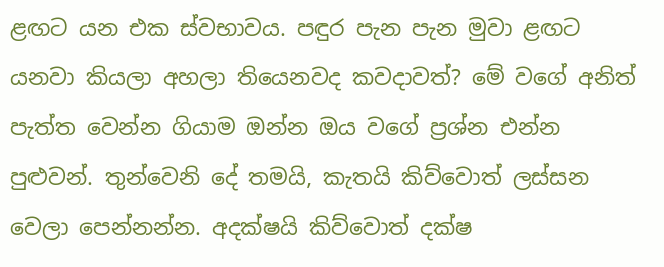ළඟට යන එක ස්වභාවය. පඳුර පැන පැන මුවා ළඟට යනවා කියලා අහලා තියෙනවද කවදාවත්? මේ වගේ අනිත් පැත්ත වෙන්න ගියාම ඔන්න ඔය වගේ ප්‍රශ්න එන්න පුළුවන්. තුන්වෙනි දේ තමයි, කැතයි කිව්වොත් ලස්සන වෙලා පෙන්නන්න. අදක්ෂයි කිව්වොත් දක්ෂ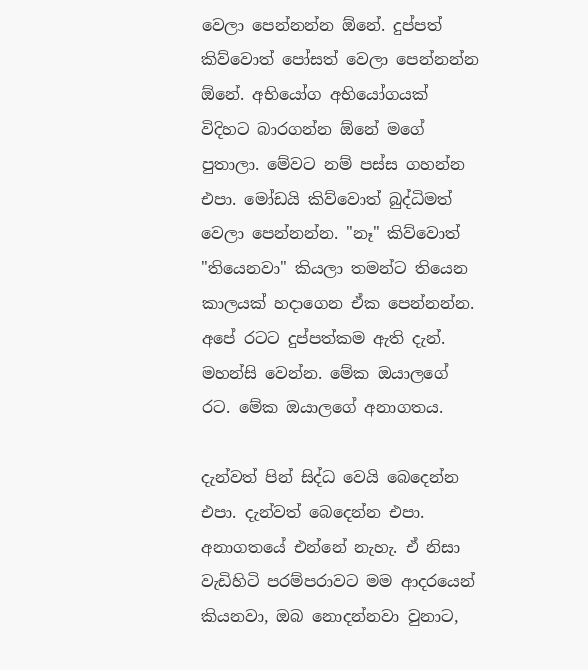වෙලා පෙන්නන්න ඕනේ. දුප්පත් කිව්වොත් පෝසත් වෙලා පෙන්නන්න ඕනේ. අභියෝග අභියෝගයක් විදිහට බාරගන්න ඕනේ මගේ පුතාලා. මේවට නම් පස්ස ගහන්න එපා. මෝඩයි කිව්වොත් බුද්ධිමත් වෙලා පෙන්නන්න. "නෑ" කිව්වොත් "තියෙනවා" කියලා තමන්ට තියෙන කාලයක් හදාගෙන ඒක පෙන්නන්න. අපේ රටට දුප්පත්කම ඇති දැන්. මහන්සි වෙන්න. මේක ඔයාලගේ රට. මේක ඔයාලගේ අනාගතය.

දැන්වත් පින් සිද්ධ වෙයි බෙදෙන්න එපා. දැන්වත් බෙදෙන්න එපා. අනාගතයේ එන්නේ නැහැ. ඒ නිසා වැඩිහිටි පරම්පරාවට මම ආදරයෙන් කියනවා, ඔබ නොදන්නවා වුනාට,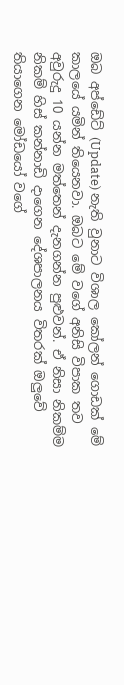ඔබ අප්ඩේට් (Update) නැති වුනාට විශාල කෝලන් ගොඩක් මේ කාලයේ යමින් තියෙනවා. ඔබට මේ වගේ අනිසි විපාක තව අවුරුදු 10 යන්න මත්තෙන් දැනගන්න පුළුවන්. ඒ නිසා නිකම්ම නිකම් හිස් කන්නාඩි දාගෙන දේශපාලනය විතරක් ඔලුවේ තියාගෙන මෝඩයෝ වගේ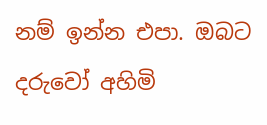නම් ඉන්න එපා. ඔබට දරුවෝ අහිමි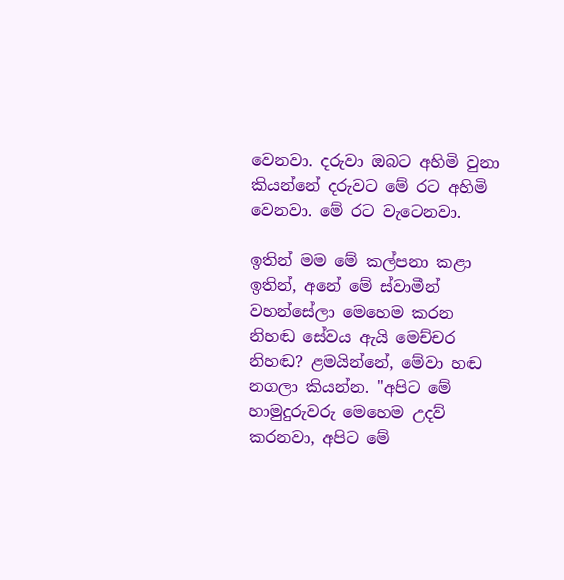වෙනවා. දරුවා ඔබට අහිමි වුනා කියන්නේ දරුවට මේ රට අහිමි වෙනවා. මේ රට වැටෙනවා.

ඉතින් මම මේ කල්පනා කළා ඉතින්, අනේ මේ ස්වාමීන් වහන්සේලා මෙහෙම කරන නිහඬ සේවය ඇයි මෙච්චර නිහඬ? ළමයින්නේ, මේවා හඬ නගලා කියන්න. "අපිට මේ හාමුදුරුවරු මෙහෙම උදව් කරනවා, අපිට මේ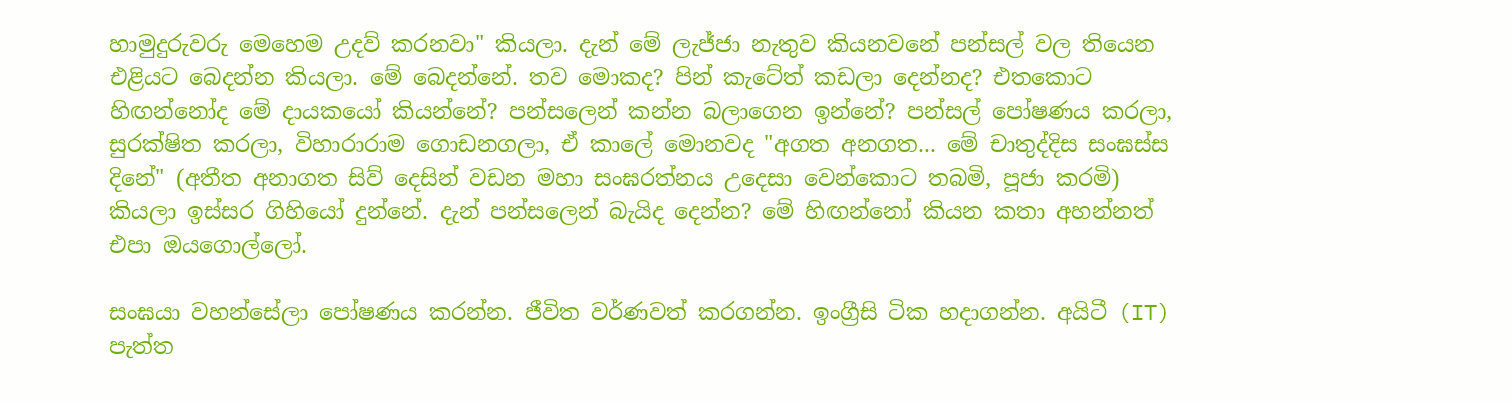හාමුදුරුවරු මෙහෙම උදව් කරනවා" කියලා. දැන් මේ ලැජ්ජා නැතුව කියනවනේ පන්සල් වල තියෙන එළියට බෙදන්න කියලා. මේ බෙදන්නේ. තව මොකද? පින් කැටේත් කඩලා දෙන්නද? එතකොට හිඟන්නෝද මේ දායකයෝ කියන්නේ? පන්සලෙන් කන්න බලාගෙන ඉන්නේ? පන්සල් පෝෂණය කරලා, සුරක්ෂිත කරලා, විහාරාරාම ගොඩනගලා, ඒ කාලේ මොනවද "අගත අනගත... මේ චාතුද්දිස සංඝස්ස දිනේ" (අතීත අනාගත සිව් දෙසින් වඩන මහා සංඝරත්නය උදෙසා වෙන්කොට තබමි, පූජා කරමි) කියලා ඉස්සර ගිහියෝ දුන්නේ. දැන් පන්සලෙන් බැයිද දෙන්න? මේ හිඟන්නෝ කියන කතා අහන්නත් එපා ඔයගොල්ලෝ.

සංඝයා වහන්සේලා පෝෂණය කරන්න. ජීවිත වර්ණවත් කරගන්න. ඉංග්‍රීසි ටික හදාගන්න. අයිටී (IT) පැත්ත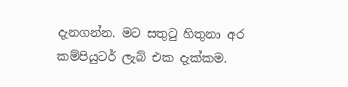දැනගන්න. මට සතුටු හිතුනා අර කම්පියුටර් ලැබ් එක දැක්කම.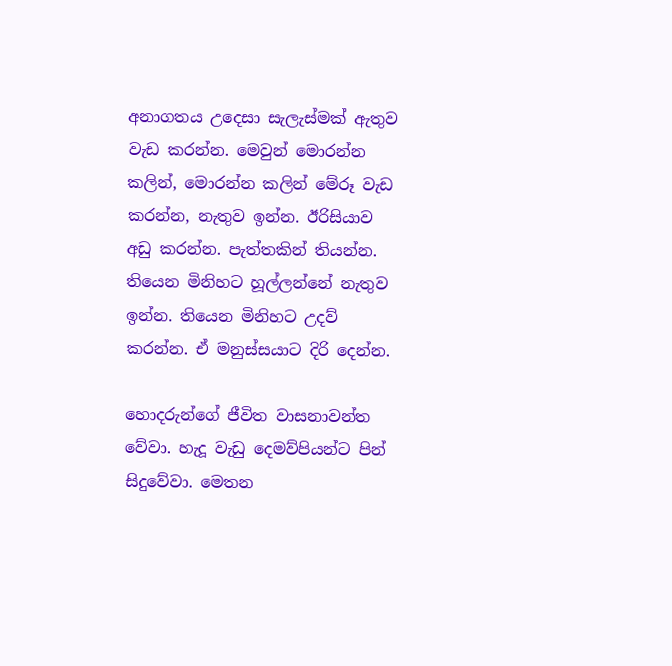අනාගතය උදෙසා සැලැස්මක් ඇතුව වැඩ කරන්න. මෙවුන් මොරන්න කලින්, මොරන්න කලින් මේරූ වැඩ කරන්න, නැතුව ඉන්න. ඊරිසියාව අඩු කරන්න. පැත්තකින් තියන්න. තියෙන මිනිහට හූල්ලන්නේ නැතුව ඉන්න. තියෙන මිනිහට උදව් කරන්න. ඒ මනුස්සයාට දිරි දෙන්න.

හොදරුන්ගේ ජීවිත වාසනාවන්ත වේවා. හැදූ වැඩු දෙමව්පියන්ට පින් සිදුවේවා. මෙතන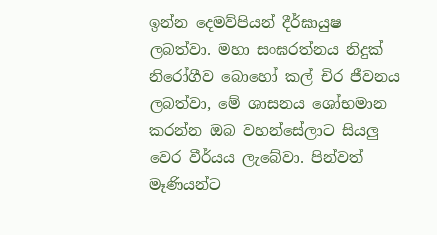ඉන්න දෙමව්පියන් දීර්ඝායුෂ ලබත්වා. මහා සංඝරත්නය නිදුක් නිරෝගීව බොහෝ කල් චිර ජීවනය ලබත්වා, මේ ශාසනය ශෝභමාන කරන්න ඔබ වහන්සේලාට සියලු වෙර වීර්යය ලැබේවා. පින්වත් මෑණියන්ට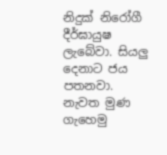නිදුක් නිරෝගී දීර්ඝායුෂ ලැබේවා. සියලු දෙනාට ජය පතනවා. නැවත මුණ ගැහෙමු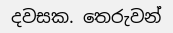දවසක. තෙරුවන්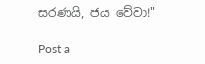සරණයි, ජය වේවා!"

Post a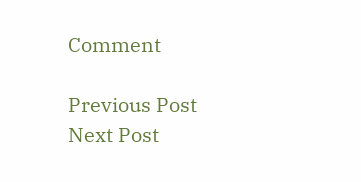Comment

Previous Post Next Post